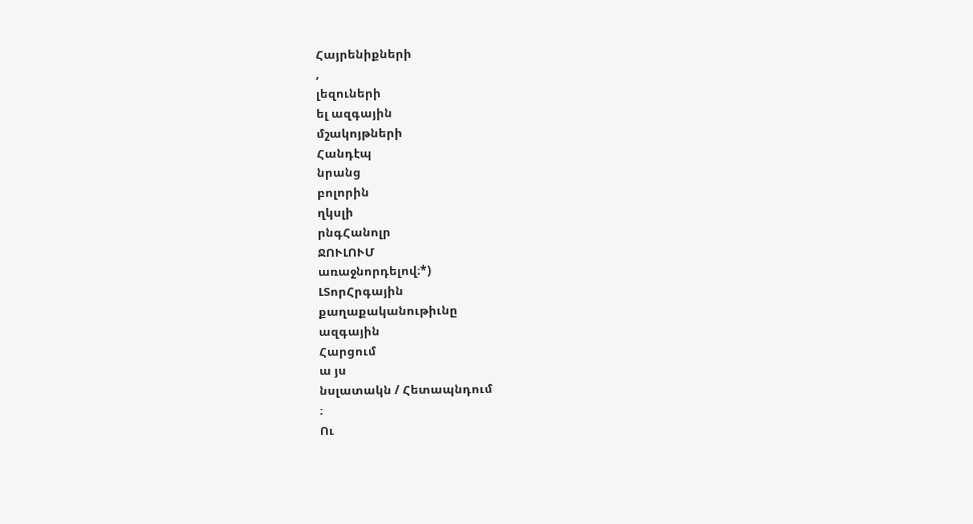Հայրենիքների
,
լեզուների
ել ազգային
մշակոյթների
Հանդէպ
նրանց
բոլորին
ղկսլի
րնգՀանոլր
ՋՈՒԼՈՒՄ
առաջնորդելով։*)
ԼՏորՀրգային
քաղաքականութիւնը
ազգային
Հարցում
ա յս
նսլատակն / Հետապնդում
։
Ու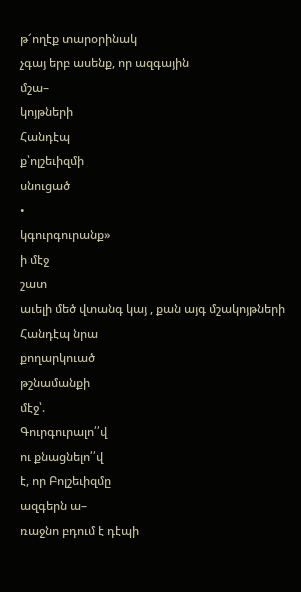թ՜ողէք տարօրինակ
չգայ երբ ասենք, որ ազգային
մշա–
կոյթների
Հանդէպ
ք՝ոլշեւիզմի
սնուցած
•
կգուրգուրանք»
ի մէջ
շատ
աւելի մեծ վտանգ կայ , քան այգ մշակոյթների
Հանդէպ նրա
քողարկուած
թշնամանքի
մէջ՝.
Գուրգուրալո՛՛վ
ու քնացնելո՛՛վ
է, որ Բոլշեւիզմը
ազգերն ա–
ռաջնո բդում է դէպի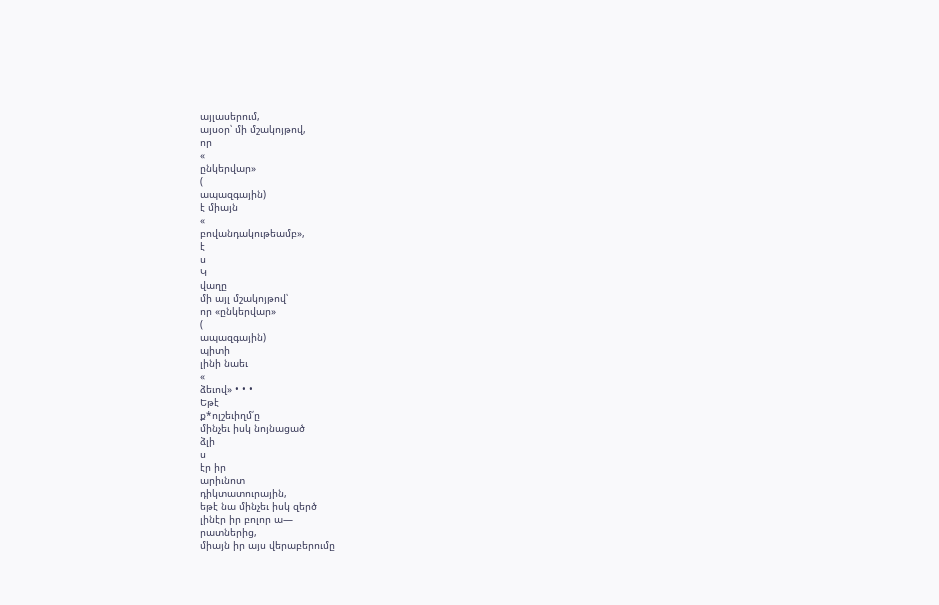այլասերում,
այսօր՝ մի մշակոյթով,
որ
«
ընկերվար»
(
ապազգային)
է միայն
«
բովանդակութեամբ»,
է
ս
Կ
վաղը
մի այլ մշակոյթով՝
որ «ընկերվար»
(
ապազգային)
պիտի
լինի նաեւ
«
ձեւով» • • •
Եթէ
ք*ոլշեւիղմ՛ը
մինչեւ իսկ նոյնացած
ձլի
ս
էր իր
արիւնոտ
դիկտատուրային,
եթէ նա մինչեւ իսկ զերծ
լինէր իր բոլոր ա—
րատներից,
միայն իր այս վերաբերումը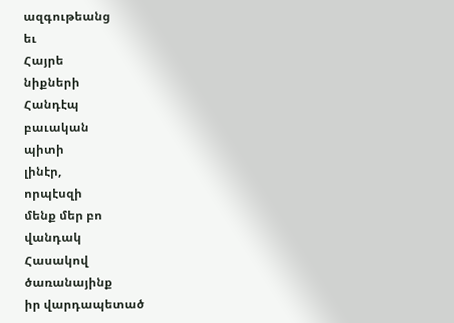ազգութեանց
եւ
Հայրե
նիքների
Հանդէպ
բաւական
պիտի
լինէր,
որպէսզի
մենք մեր բո
վանդակ
Հասակով
ծառանայինք
իր վարդապետած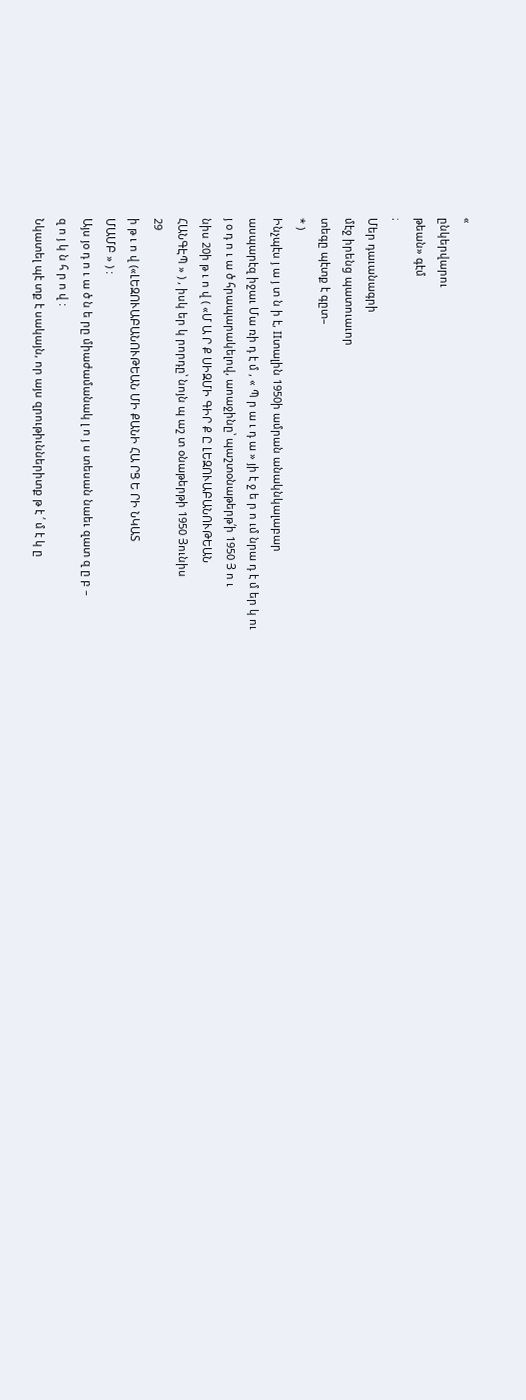«
ընկերվարու
թեան» գէմ
։
Մեր դաւանագրի
մէջ իրենց պատուաւոր
տեգը պէտք է գըտ–
* )
Ինչպէս յ ա յ տ ն ի է, IIտալին 1950ի ամրան անակնկալաբար
ասպարէզ իջաւ Մա ռի դ է մ , « Պ ր ա ւ դ ա » յի է ջ ե ր ո ւմ նրա դ է մ եր կ ու
յ օ դ ո ւ ա ծ հրապարակելով, աոաջինը՝ պաշտօնաթերթ՛ի 1950 Յ ո ւ
նիս 20ի թ ւ ո վ ( «Մ Ա Ր Ք ՍԻԶՄԻ ԳԻՐ Ք Ը ԼԵԶՈՒԱԲԱՆՈՒԹԵԱՆ
ՀԱՆԳԷՊ » ) , իսկ եր կ րորդը՝ նոյն պ աշ տ օնաթերթի 1950 Յունիս
29
ի թ ւ ո վ («ԼԵԶՈՒԱԲԱՆՈՒԹԵԱՆ ՄԻ ՔԱՆԻ ՀԱ ՐՑ Ե ՐԻ ՆԿԱՏ
ՄԱՄԲ » ) :
Այս յօ դ ո ւ ա ծ ն ե րը միաժամանակ լ ո յ ս տեսան նաեւ զատ զ ը բ –
զ ո յ կ ն հ ր ո վ :
Նկատել պէ տք է սակայն, որ այս զրութիւններիտք թ է ՛ մ է կ ը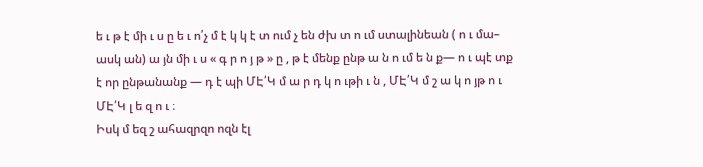ե ւ թ է մի ւ ս ը ե ւ ո՛չ մ է կ կ է տ ում չ են ժխ տ ո ւմ ստալինեան ( ո ւ մա–
ասկ ան) ա յն մի ւ ս « գ ր ո յ թ » ը , թ է մենք ընթ ա ն ո ւմ ե ն ք— ո ւ պէ տք
է որ ընթանանք — դ է պի ՄԷ՛Կ մ ա ր դ կ ո ւթի ւ ն , ՄԷ՛Կ մ շ ա կ ո յթ ո ւ
ՄԷ՛Կ լ ե զ ո ւ ։
Իսկ մ եզ շ ահազրզո ոզն էլ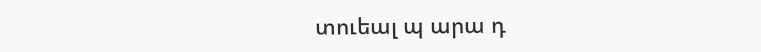տուեալ պ արա դ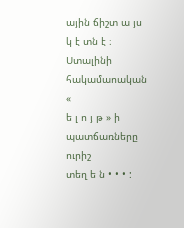ային ճիշտ ա յս
կ է տն է ։
Ստալինի հակամաոական
«
ե լ ո յ թ » ի պատճառները
ուրիշ
տեղ ե ն • • • :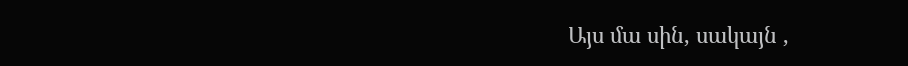Այս մա սին, սակայն ,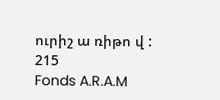ուրիշ ա ռիթո վ :
215
Fonds A.R.A.M